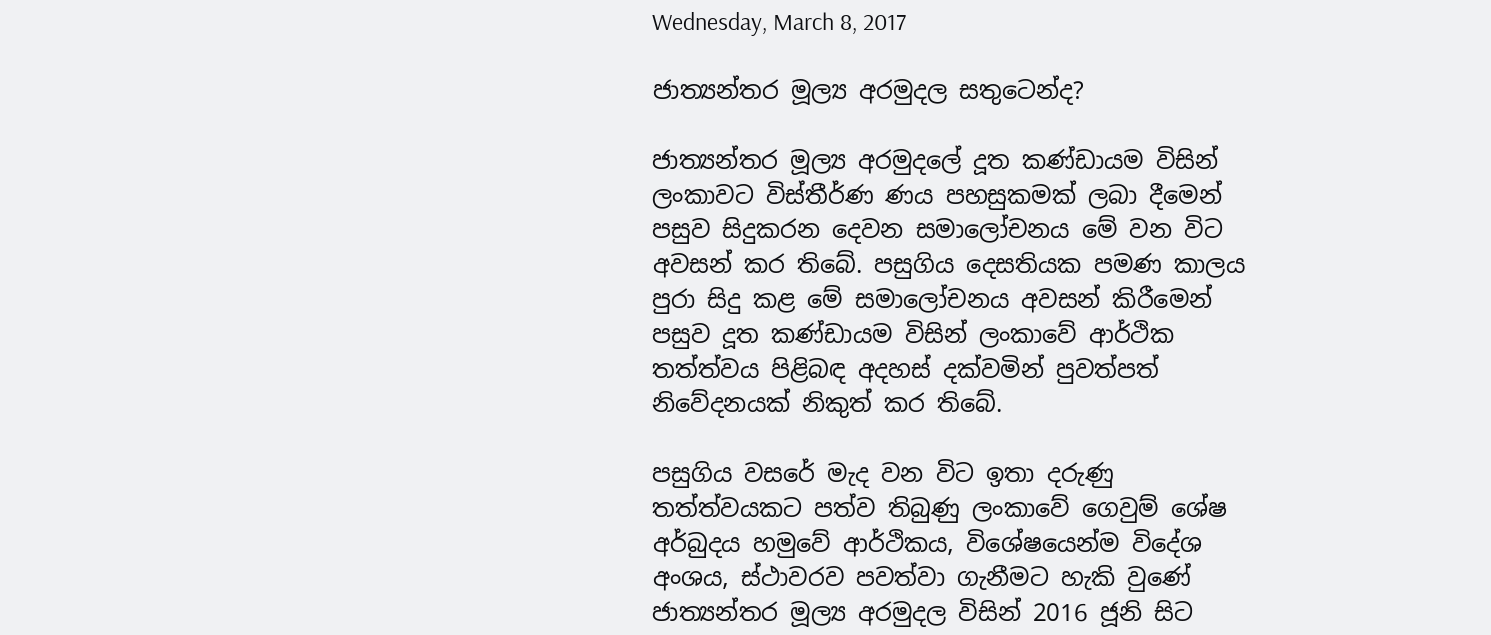Wednesday, March 8, 2017

ජාත්‍යන්තර මූල්‍ය අරමුදල සතුටෙන්ද?

ජාත්‍යන්තර මූල්‍ය අරමුදලේ දූත කණ්ඩායම විසින් ලංකාවට විස්තීර්ණ ණය පහසුකමක් ලබා දීමෙන් පසුව සිදුකරන දෙවන සමාලෝචනය මේ වන විට අවසන් කර තිබේ. පසුගිය දෙසතියක පමණ කාලය පුරා සිදු කළ මේ සමාලෝචනය අවසන් කිරීමෙන් පසුව දූත කණ්ඩායම විසින් ලංකාවේ ආර්ථික තත්ත්වය පිළිබඳ අදහස් දක්වමින් පුවත්පත් නිවේදනයක් නිකුත් කර තිබේ.

පසුගිය වසරේ මැද වන විට ඉතා දරුණු තත්ත්වයකට පත්ව තිබුණු ලංකාවේ ගෙවුම් ශේෂ අර්බුදය හමුවේ ආර්ථිකය, විශේෂයෙන්ම විදේශ අංශය, ස්ථාවරව පවත්වා ගැනීමට හැකි වුණේ ජාත්‍යන්තර මූල්‍ය අරමුදල විසින් 2016 ජූනි සිට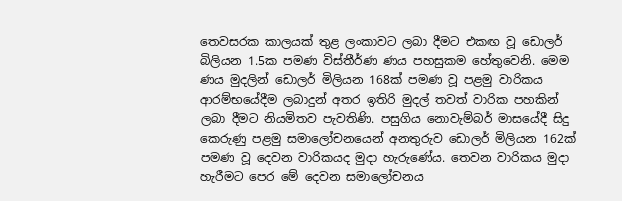තෙවසරක කාලයක් තුළ ලංකාවට ලබා දීමට එකඟ වූ ඩොලර් බිලියන 1.5ක පමණ විස්තීර්ණ ණය පහසුකම හේතුවෙනි. මෙම ණය මුදලින් ඩොලර් මිලියන 168ක් පමණ වූ පළමු වාරිකය ආරම්භයේදීම ලබාදුන් අතර ඉතිරි මුදල් තවත් වාරික පහකින් ලබා දීමට නියමිතව පැවතිණි. පසුගිය නොවැම්බර් මාසයේදී සිදු කෙරුණු පළමු සමාලෝචනයෙන් අනතුරුව ඩොලර් මිලියන 162ක් පමණ වූ දෙවන වාරිකයද මුදා හැරුණේය. තෙවන වාරිකය මුදා හැරීමට පෙර මේ දෙවන සමාලෝචනය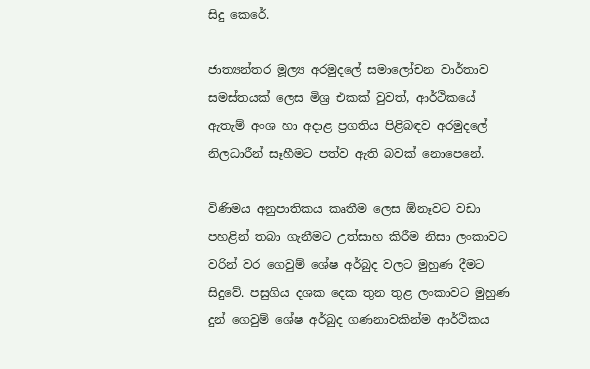සිදු කෙරේ.

ජාත්‍යන්තර මූල්‍ය අරමුදලේ සමාලෝචන වාර්තාව සමස්තයක් ලෙස මිශ්‍ර එකක් වුවත්, ආර්ථිකයේ ඇතැම් අංශ හා අදාළ ප්‍රගතිය පිළිබඳව අරමුදලේ නිලධාරීන් සෑහීමට පත්ව ඇති බවක් නොපෙනේ.

විණිමය අනුපාතිකය කෘතීම ලෙස ඕනෑවට වඩා පහළින් තබා ගැනීමට උත්සාහ කිරීම නිසා ලංකාවට වරින් වර ගෙවුම් ශේෂ අර්බුද වලට මුහුණ දීමට සිදුවේ. පසුගිය දශක දෙක තුන තුළ ලංකාවට මුහුණ දුන් ගෙවුම් ශේෂ අර්බුද ගණනාවකින්ම ආර්ථිකය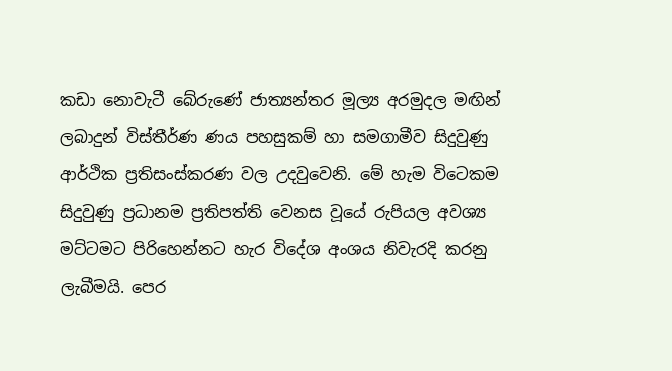කඩා නොවැටී බේරුණේ ජාත්‍යන්තර මූල්‍ය අරමුදල මඟින් ලබාදුන් විස්තීර්ණ ණය පහසුකම් හා සමගාමීව සිදුවුණු ආර්ථික ප්‍රතිසංස්කරණ වල උදවුවෙනි. මේ හැම විටෙකම සිදුවුණු ප්‍රධානම ප්‍රතිපත්ති වෙනස වූයේ රුපියල අවශ්‍ය මට්ටමට පිරිහෙන්නට හැර විදේශ අංශය නිවැරදි කරනු ලැබීමයි. පෙර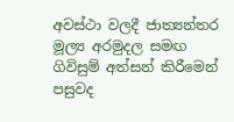අවස්ථා වලදී ජාත්‍යන්තර මූල්‍ය අරමුදල සමඟ ගිවිසුම් අත්සන් කිරීමෙන් පසුවද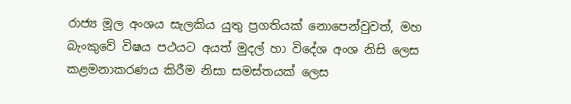රාජ්‍ය මූල අංශය සැලකිය යුතු ප්‍රගතියක් නොපෙන්වුවත්, මහ බැංකුවේ විෂය පථයට අයත් මුදල් හා විදේශ අංශ නිසි ලෙස කළමනාකරණය කිරීම නිසා සමස්තයක් ලෙස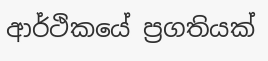ආර්ථිකයේ ප්‍රගතියක්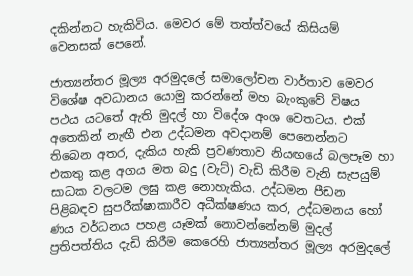දකින්නට හැකිවිය. මෙවර මේ තත්ත්වයේ කිසියම් වෙනසක් පෙනේ.

ජාත්‍යන්තර මූල්‍ය අරමුදලේ සමාලෝචන වාර්තාව මෙවර විශේෂ අවධානය යොමු කරන්නේ මහ බැංකුවේ විෂය පථය යටතේ ඇති මුදල් හා විදේශ අංශ වෙතටය. එක් අතෙකින් නැඟී එන උද්ධමන අවදානම් පෙනෙන්නට තිබෙන අතර, දැකිය හැකි ප්‍රවණතාව නියඟයේ බලපෑම හා එකතු කළ අගය මත බදු (වැට්) වැඩි කිරීම වැනි සැපයුම් සාධක වලටම ලඝු කළ නොහැකිය. උද්ධමන පීඩන පිළිබඳව සුපරීක්ෂාකාරීව අධීක්ෂණය කර, උද්ධමනය හෝ ණය වර්ධනය පහළ යෑමක් නොවන්නේනම් මුදල් ප්‍රතිපත්තිය දැඩි කිරීම කෙරෙහි ජාත්‍යන්තර මූල්‍ය අරමුදලේ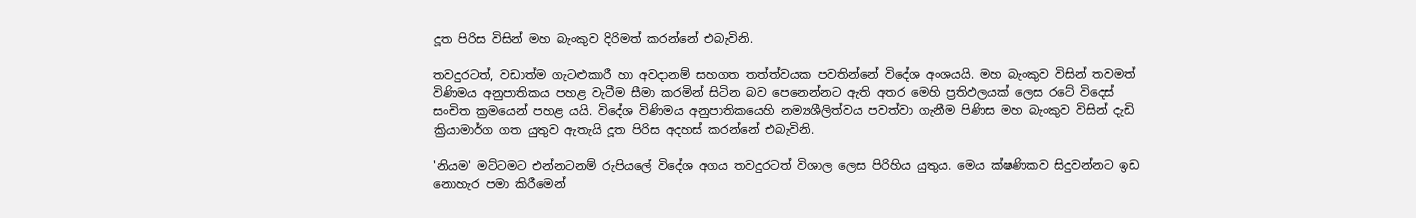දූත පිරිස විසින් මහ බැංකුව දිරිමත් කරන්නේ එබැවිනි.

තවදුරටත්, වඩාත්ම ගැටළුකාරී හා අවදානම් සහගත තත්ත්වයක පවතින්නේ විදේශ අංශයයි. මහ බැංකුව විසින් තවමත් විණිමය අනුපාතිකය පහළ වැටීම සීමා කරමින් සිටින බව පෙනෙන්නට ඇති අතර මෙහි ප්‍රතිඵලයක් ලෙස රටේ විදෙස් සංචිත ක්‍රමයෙන් පහළ යයි. විදේශ විණිමය අනුපාතිකයෙහි නම්‍යශීලිත්වය පවත්වා ගැනීම පිණිස මහ බැංකුව විසින් දැඩි ක්‍රියාමාර්ග ගත යුතුව ඇතැයි දූත පිරිස අදහස් කරන්නේ එබැවිනි.

'නියම' මට්ටමට එන්නටනම් රුපියලේ විදේශ අගය තවදුරටත් විශාල ලෙස පිරිහිය යුතුය. මෙය ක්ෂණිකව සිදුවන්නට ඉඩ නොහැර පමා කිරීමෙන්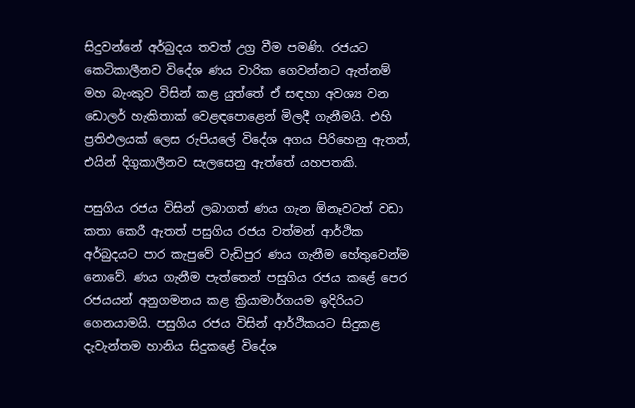සිදුවන්නේ අර්බුදය තවත් උග්‍ර වීම පමණි. රජයට කෙටිකාලීනව විදේශ ණය වාරික ගෙවන්නට ඇත්නම් මහ බැංකුව විසින් කළ යුත්තේ ඒ සඳහා අවශ්‍ය වන ඩොලර් හැකිතාක් වෙළඳපොළෙන් මිලදී ගැනීමයි. එහි ප්‍රතිඵලයක් ලෙස රුපියලේ විදේශ අගය පිරිහෙනු ඇතත්, එයින් දිගුකාලීනව සැලසෙනු ඇත්තේ යහපතකි.

පසුගිය රජය විසින් ලබාගත් ණය ගැන ඕනෑවටත් වඩා කතා කෙරී ඇතත් පසුගිය රජය වත්මන් ආර්ථික අර්බුදයට පාර කැපුවේ වැඩිපුර ණය ගැනීම හේතුවෙන්ම නොවේ. ණය ගැනීම පැත්තෙන් පසුගිය රජය කළේ පෙර රජයයන් අනුගමනය කළ ක්‍රියාමාර්ගයම ඉදිරියට ගෙනයාමයි. පසුගිය රජය විසින් ආර්ථිකයට සිදුකළ දැවැන්තම හානිය සිදුකළේ විදේශ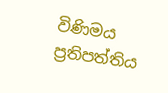විණිමය ප්‍රතිපත්තිය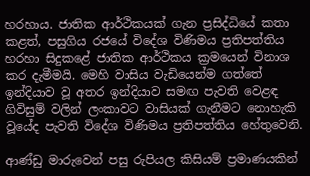හරහාය. ජාතික ආර්ථිකයක් ගැන ප්‍රසිද්ධියේ කතා කළත්, පසුගිය රජයේ විදේශ විණිමය ප්‍රතිපත්තිය හරහා සිදුකළේ ජාතික ආර්ථිකය ක්‍රමයෙන් විනාශ කර දැමීමයි. මෙහි වාසිය වැඩියෙන්ම ගත්තේ ඉන්දියාව වූ අතර ඉන්දියාව සමඟ පැවති වෙළඳ ගිවිසුම් වලින් ලංකාවට වාසියක් ගැනීමට නොහැකි වූයේද පැවති විදේශ විණිමය ප්‍රතිපත්තිය හේතුවෙනි.

ආණ්ඩු මාරුවෙන් පසු රුපියල කිසියම් ප්‍රමාණයකින්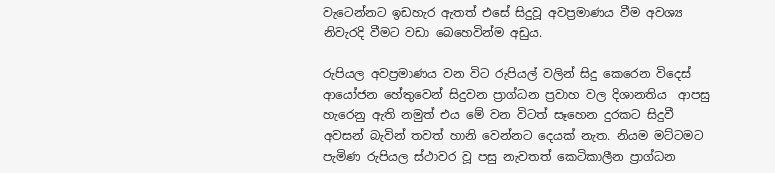වැටෙන්නට ඉඩහැර ඇතත් එසේ සිදුවූ අවප්‍රමාණය වීම අවශ්‍ය නිවැරදි වීමට වඩා බෙහෙවින්ම අඩුය.

රුපියල අවප්‍රමාණය වන විට රුපියල් වලින් සිදු කෙරෙන විදෙස් ආයෝජන හේතුවෙන් සිදුවන ප්‍රාග්ධන ප්‍රවාහ වල දිශානතිය  ආපසු හැරෙනු ඇති නමුත් එය මේ වන විටත් සෑහෙන දුරකට සිදුවී අවසන් බැවින් තවත් හානි වෙන්නට දෙයක් නැත. නියම මට්ටමට පැමිණ රුපියල ස්ථාවර වූ පසු නැවතත් කෙටිකාලීන ප්‍රාග්ධන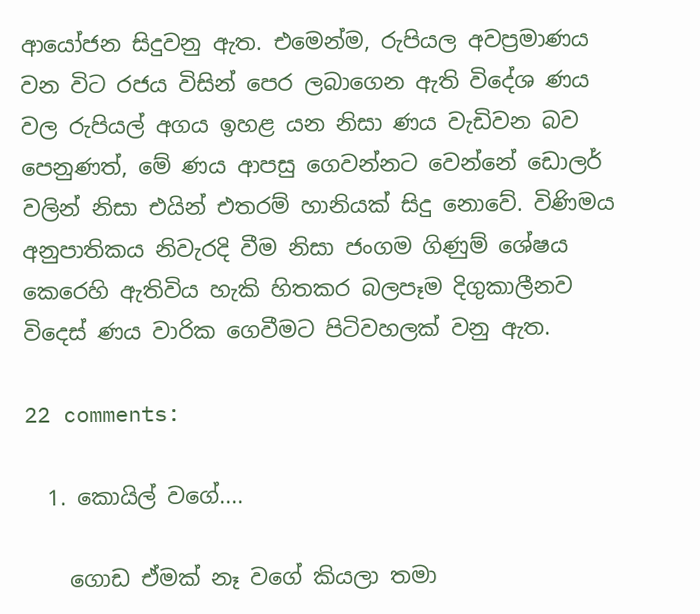ආයෝජන සිදුවනු ඇත. එමෙන්ම, රුපියල අවප්‍රමාණය වන විට රජය විසින් පෙර ලබාගෙන ඇති විදේශ ණය වල රුපියල් අගය ඉහළ යන නිසා ණය වැඩිවන බව පෙනුණත්, මේ ණය ආපසු ගෙවන්නට වෙන්නේ ඩොලර් වලින් නිසා එයින් එතරම් හානියක් සිදු නොවේ. විණිමය අනුපාතිකය නිවැරදි වීම නිසා ජංගම ගිණුම් ශේෂය කෙරෙහි ඇතිවිය හැකි හිතකර බලපෑම දිගුකාලීනව විදෙස් ණය වාරික ගෙවීමට පිටිවහලක් වනු ඇත.

22 comments:

  1. කොයිල් වගේ....

    ගොඩ ඒමක් නෑ වගේ කියලා තමා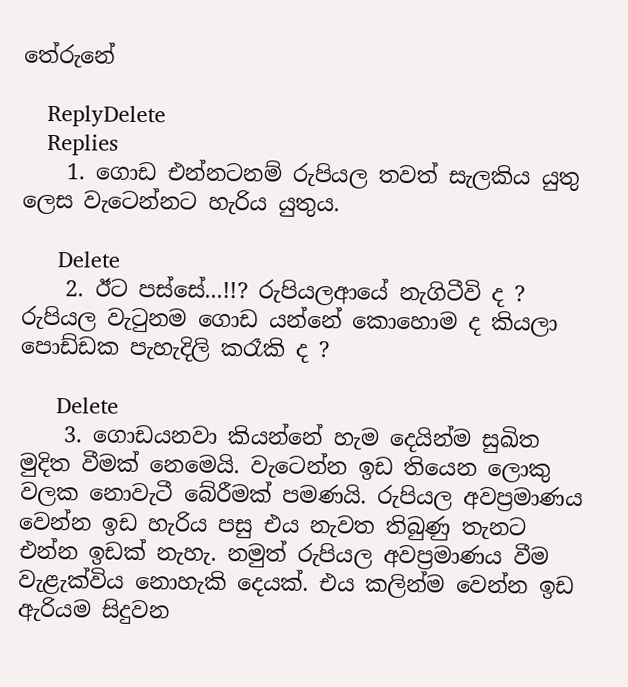තේරුනේ

    ReplyDelete
    Replies
    1. ගොඩ එන්නටනම් රුපියල තවත් සැලකිය යුතු ලෙස වැටෙන්නට හැරිය යුතුය.

      Delete
    2. ඊට පස්සේ...!!? රුපියලආයේ නැගිටීවි ද ? රුපියල වැ‍ටුනම ගොඩ යන්නේ කොහොම ද කියලා පොඩ්ඩක පැහැදිලි කරෑකි ද ?

      Delete
    3. ගොඩයනවා කියන්නේ හැම දෙයින්ම සුඛිත මුදිත වීමක් නෙමෙයි. වැටෙන්න ඉඩ තියෙන ලොකු වලක නොවැටී බේරීමක් පමණයි. රුපියල අවප්‍රමාණය වෙන්න ඉඩ හැරිය පසු එය නැවත තිබුණු තැනට එන්න ඉඩක් නැහැ. නමුත් රුපියල අවප්‍රමාණය වීම වැළැක්විය නොහැකි දෙයක්. එය කලින්ම වෙන්න ඉඩ ඇරියම සිදුවන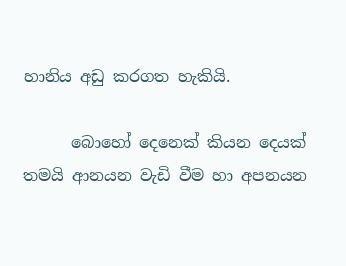හානිය අඩු කරගත හැකියි.

      බොහෝ දෙනෙක් කියන දෙයක් තමයි ආනයන වැඩි වීම හා අපනයන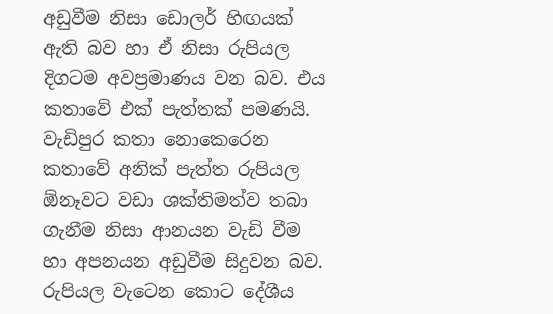අඩුවීම නිසා ඩොලර් හිඟයක් ඇති බව හා ඒ නිසා රුපියල දිගටම අවප්‍රමාණය වන බව. එය කතාවේ එක් පැත්තක් පමණයි. වැඩිපුර කතා නොකෙරෙන කතාවේ අනික් පැත්ත රුපියල ඕනෑවට වඩා ශක්තිමත්ව තබා ගැනීම නිසා ආනයන වැඩි වීම හා අපනයන අඩුවීම සිදුවන බව. රුපියල වැටෙන කොට දේශීය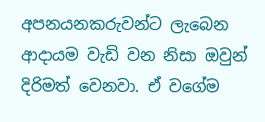අපනයනකරුවන්ට ලැබෙන ආදායම වැඩි වන නිසා ඔවුන් දිරිමත් වෙනවා. ඒ වගේම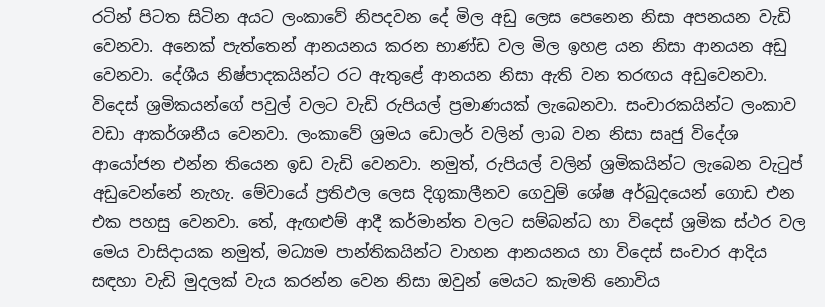රටින් පිටත සිටින අයට ලංකාවේ නිපදවන දේ මිල අඩු ලෙස පෙනෙන නිසා අපනයන වැඩි වෙනවා. අනෙක් පැත්තෙන් ආනයනය කරන භාණ්ඩ වල මිල ඉහළ යන නිසා ආනයන අඩු වෙනවා. දේශීය නිෂ්පාදකයින්ට රට ඇතුළේ ආනයන නිසා ඇති වන තරඟය අඩුවෙනවා. විදෙස් ශ්‍රමිකයන්ගේ පවුල් වලට වැඩි රුපියල් ප්‍රමාණයක් ලැබෙනවා. සංචාරකයින්ට ලංකාව වඩා ආකර්ශනීය වෙනවා. ලංකාවේ ශ්‍රමය ඩොලර් වලින් ලාබ වන නිසා සෘජු විදේශ ආයෝජන එන්න තියෙන ඉඩ වැඩි වෙනවා. නමුත්, රුපියල් වලින් ශ්‍රමිකයින්ට ලැබෙන වැටුප් අඩුවෙන්නේ නැහැ. මේවායේ ප්‍රතිඵල ලෙස දිගුකාලීනව ගෙවුම් ශේෂ අර්බුදයෙන් ගොඩ එන එක පහසු වෙනවා. තේ, ඇඟළුම් ආදී කර්මාන්ත වලට සම්බන්ධ හා විදෙස් ශ්‍රමික ස්ථර වල මෙය වාසිදායක නමුත්, මධ්‍යම පාන්තිකයින්ට වාහන ආනයනය හා විදෙස් සංචාර ආදිය සඳහා වැඩි මුදලක් වැය කරන්න වෙන නිසා ඔවුන් මෙයට කැමති නොවිය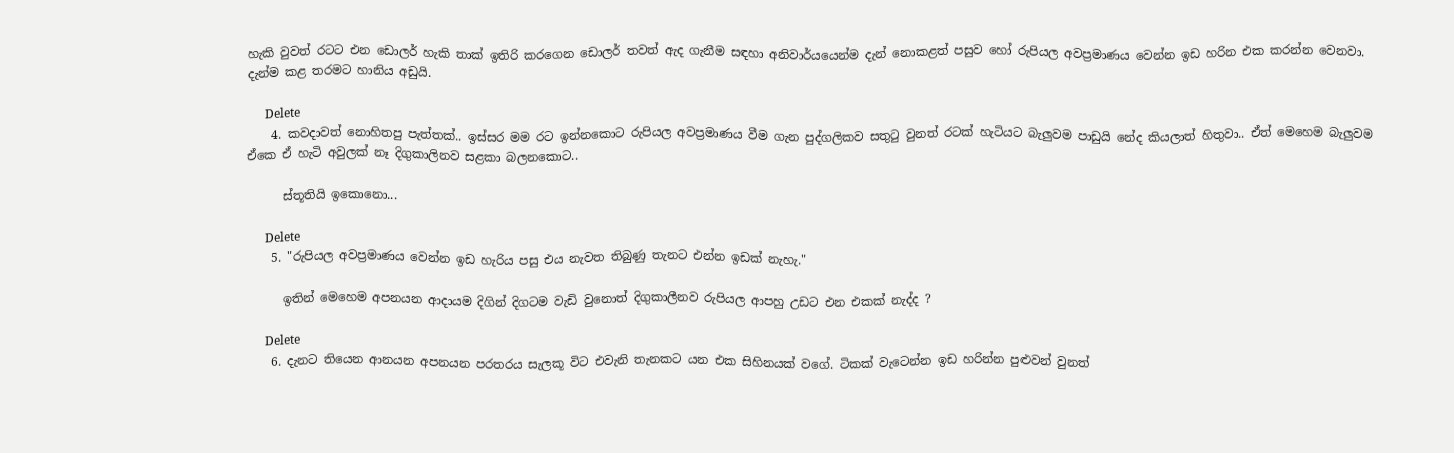හැකි වුවත් රටට එන ඩොලර් හැකි තාක් ඉතිරි කරගෙන ඩොලර් තවත් ඇද ගැනීම සඳහා අනිවාර්යයෙන්ම දැන් නොකළත් පසුව හෝ රුපියල අවප්‍රමාණය වෙන්න ඉඩ හරින එක කරන්න වෙනවා. දැන්ම කළ තරමට හානිය අඩුයි.

      Delete
    4. කවදාවත් නොහිතපු පැත්තක්.. ඉස්සර මම රට ඉන්නකොට රුපියල අවප්‍රමාණය වීම ගැන පුද්ගලිකව සතු‍ටු වුනත් රටක් හැටියට බැලුවම පාඩුයි නේද කියලාත් හිතුවා.. ඒත් මෙහෙම බැලුවම ඒකෙ ඒ හැටි අවුලක් නෑ දිගුකාලිනව සළකා බලනකොට..

      ස්තූතියි ඉකොනො...

      Delete
    5. "රුපියල අවප්‍රමාණය වෙන්න ඉඩ හැරිය පසු එය නැවත තිබුණු තැනට එන්න ඉඩක් නැහැ."

      ඉතින් මෙහෙම අපනයන ආදායම දිගින් දිගටම වැඩි වුනොත් දිගුකාලීනව රුපියල ආපහු උඩට එන එකක් නැද්ද ?

      Delete
    6. දැනට තියෙන ආනයන අපනයන පරතරය සැලකූ විට එවැනි තැනකට යන එක සිහිනයක් වගේ. ටිකක් වැටෙන්න ඉඩ හරින්න පුළුවන් වුනත්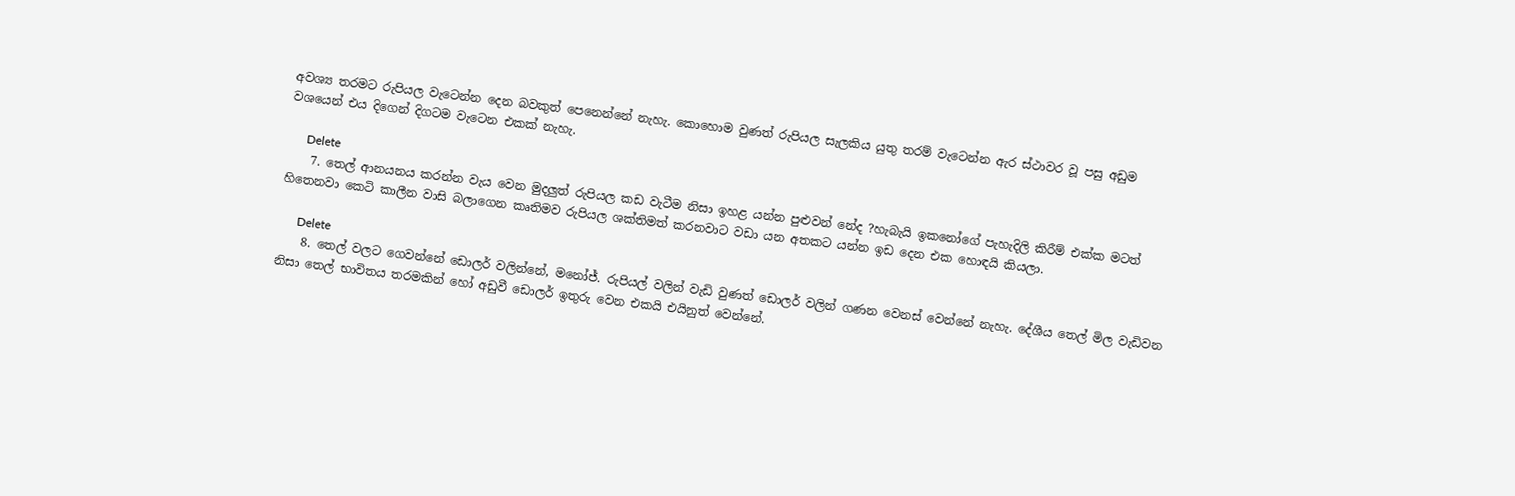අවශ්‍ය තරමට රුපියල වැටෙන්න දෙන බවකුත් පෙනෙන්නේ නැහැ. කොහොම වුණත් රුපියල සැලකිය යුතු තරම් වැටෙන්න ඇර ස්ථාවර වූ පසු අඩුම වශයෙන් එය දිගෙන් දිගටම වැටෙන එකක් නැහැ.

      Delete
    7. තෙල් ආනයනය කරන්න වැය වෙන මුදලුත් රුපියල කඩ වැටීම නිසා ඉහළ යන්න පුළුවන් නේද ?හැබැයි ඉකනෝගේ පැහැදිලි කිරීම් එක්ක මටත් හිතෙනවා කෙටි කාලීන වාසි බලාගෙන කෘතිමව රුපියල ශක්තිමත් කරනවාට වඩා යන අතකට යන්න ඉඩ දෙන එක හොඳයි කියලා.

      Delete
    8. තෙල් වලට ගෙවන්නේ ඩොලර් වලින්නේ, මනෝජ්. රුපියල් වලින් වැඩි වුණත් ඩොලර් වලින් ගණන වෙනස් වෙන්නේ නැහැ. දේශීය තෙල් මිල වැඩිවන නිසා තෙල් භාවිතය තරමකින් හෝ අඩුවී ඩොලර් ඉතුරු වෙන එකයි එයිනුත් වෙන්නේ.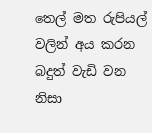තෙල් මත රුපියල් වලින් අය කරන බදුත් වැඩි වන නිසා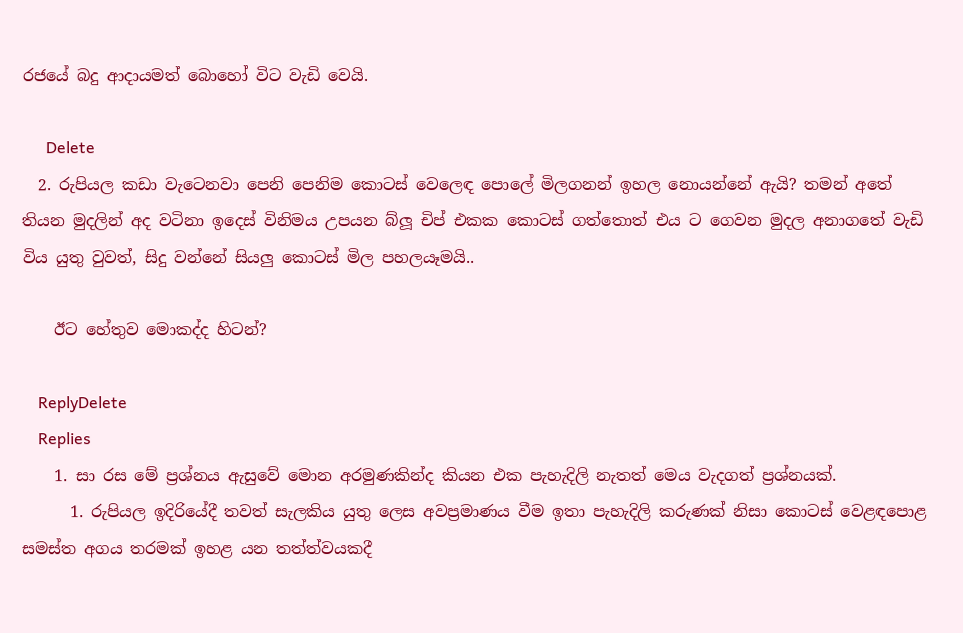රජයේ බදු ආදායමත් බොහෝ විට වැඩි වෙයි.

      Delete
  2. රුපියල කඩා වැටෙනවා පෙනි පෙනිම කොටස් වෙලෙඳ පොලේ මිලගනන් ඉහල නොයන්නේ ඇයි? තමන් අතේ තියන මුදලින් අද වටිනා ඉදෙස් විනිමය උපයන බ්ලූ චිප් එකක කොටස් ගත්තොත් එය ට ගෙවන මුදල අනාගතේ වැඩි විය යුතු වුවත්, සිදු වන්නේ සියලු කොටස් මිල පහලයෑමයි..

    ඊට හේතුව මොකද්ද හිටන්?

    ReplyDelete
    Replies
    1. සා රස මේ ප්‍රශ්නය ඇසුවේ මොන අරමුණකින්ද කියන එක පැහැදිලි නැතත් මෙය වැදගත් ප්‍රශ්නයක්.
      1. රුපියල ඉදිරියේදී තවත් සැලකිය යුතු ලෙස අවප්‍රමාණය වීම ඉතා පැහැදිලි කරුණක් නිසා කොටස් වෙළඳපොළ සමස්ත අගය තරමක් ඉහළ යන තත්ත්වයකදී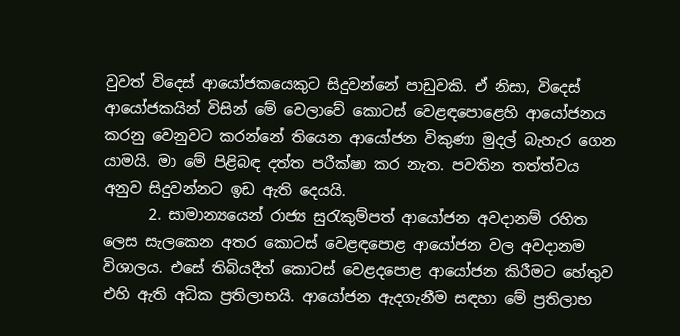වුවත් විදෙස් ආයෝජකයෙකුට සිදුවන්නේ පාඩුවකි. ඒ නිසා, විදෙස් ආයෝජකයින් විසින් මේ වෙලාවේ කොටස් වෙළඳපොළෙහි ආයෝජනය කරනු වෙනුවට කරන්නේ තියෙන ආයෝජන විකුණා මුදල් බැහැර ගෙන යාමයි. මා මේ පිළිබඳ දත්ත පරීක්ෂා කර නැත. පවතින තත්ත්වය අනුව සිදුවන්නට ඉඩ ඇති දෙයයි.
      2. සාමාන්‍යයෙන් රාජ්‍ය සුරැකුම්පත් ආයෝජන අවදානම් රහිත ලෙස සැලකෙන අතර කොටස් වෙළඳපොළ ආයෝජන වල අවදානම විශාලය. එසේ තිබියදීත් කොටස් වෙළදපොළ ආයෝජන කිරීමට හේතුව එහි ඇති අධික ප්‍රතිලාභයි. ආයෝජන ඇදගැනීම සඳහා මේ ප්‍රතිලාභ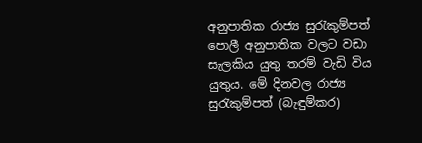අනුපාතික රාජ්‍ය සුරැකුම්පත් පොලී අනුපාතික වලට වඩා සැලකිය යුතු තරම් වැඩි විය යුතුය. මේ දිනවල රාජ්‍ය සුරැකුම්පත් (බැඳුම්කර)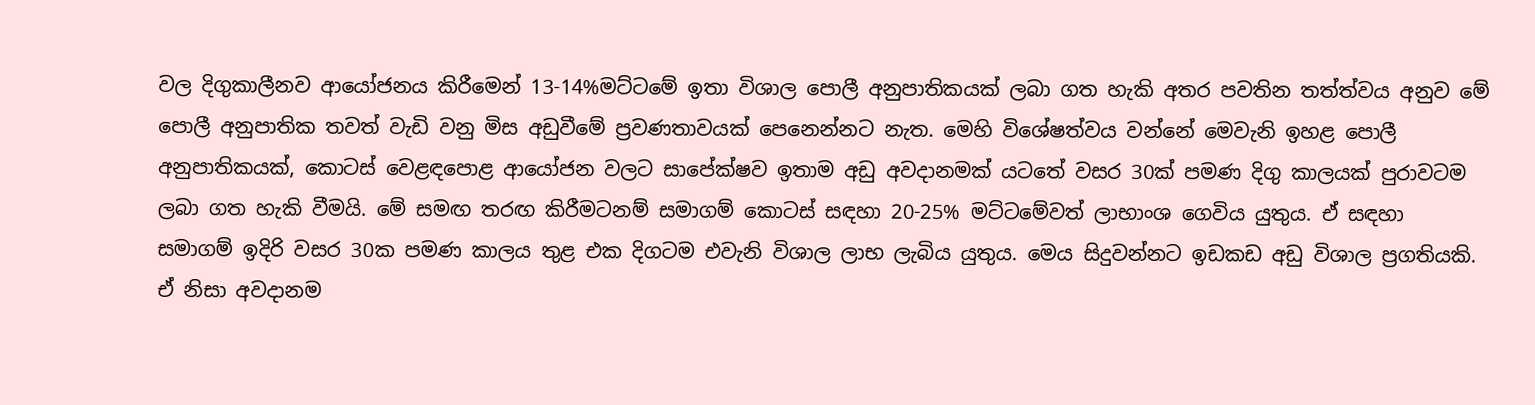වල දිගුකාලීනව ආයෝජනය කිරීමෙන් 13-14%මට්ටමේ ඉතා විශාල පොලී අනුපාතිකයක් ලබා ගත හැකි අතර පවතින තත්ත්වය අනුව මේ පොලී අනුපාතික තවත් වැඩි වනු මිස අඩුවීමේ ප්‍රවණතාවයක් පෙනෙන්නට නැත. මෙහි විශේෂත්වය වන්නේ මෙවැනි ඉහළ පොලී අනුපාතිකයක්, කොටස් වෙළඳපොළ ආයෝජන වලට සාපේක්ෂව ඉතාම අඩු අවදානමක් යටතේ වසර 30ක් පමණ දිගු කාලයක් පුරාවටම ලබා ගත හැකි වීමයි. මේ සමඟ තරඟ කිරීමටනම් සමාගම් කොටස් සඳහා 20-25% මට්ටමේවත් ලාභාංශ ගෙවිය යුතුය. ඒ සඳහා සමාගම් ඉදිරි වසර 30ක පමණ කාලය තුළ එක දිගටම එවැනි විශාල ලාභ ලැබිය යුතුය. මෙය සිදුවන්නට ඉඩකඩ අඩු විශාල ප්‍රගතියකි. ඒ නිසා අවදානම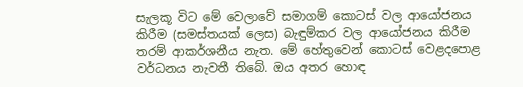සැලකූ විට මේ වෙලාවේ සමාගම් කොටස් වල ආයෝජනය කිරීම (සමස්තයක් ලෙස) බැඳුම්කර වල ආයෝජනය කිරීම තරම් ආකර්ශනීය නැත. මේ හේතුවෙන් කොටස් වෙළදපොළ වර්ධනය නැවතී තිබේ. ඔය අතර හොඳ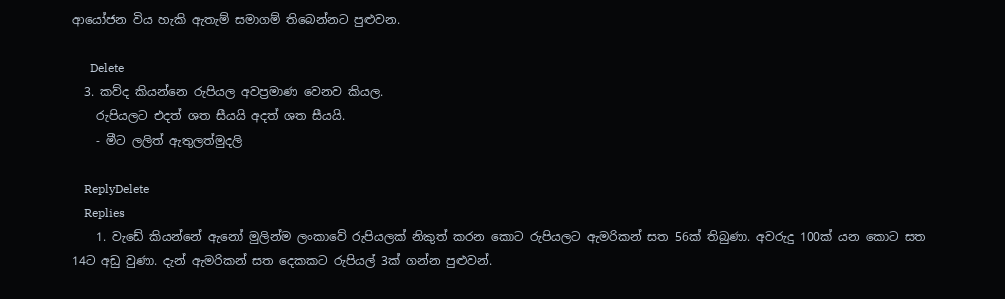ආයෝජන විය හැකි ඇතැම් සමාගම් තිබෙන්නට පුළුවන.

      Delete
  3. කව්ද කියන්නෙ රුපියල අවප්‍රමාණ වෙනව කියල.
    රුපියලට එදත් ශත සීයයි අදත් ශත සීයයි.
    - මීට ලලිත් ඇතුලත්මුදලි

    ReplyDelete
    Replies
    1. වැඩේ කියන්නේ ඇනෝ මුලින්ම ලංකාවේ රුපියලක් නිකුත් කරන කොට රුපියලට ඇමරිකන් සත 56ක් තිබුණා. අවරුදු 100ක් යන කොට සත 14ට අඩු වුණා. දැන් ඇමරිකන් සත දෙකකට රුපියල් 3ක් ගන්න පුළුවන්.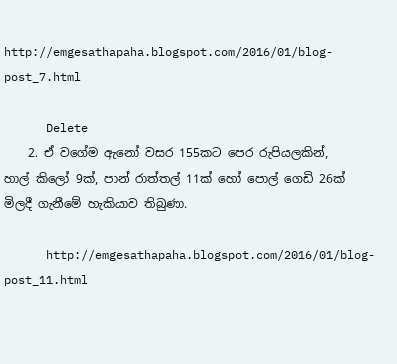http://emgesathapaha.blogspot.com/2016/01/blog-post_7.html

      Delete
    2. ඒ වගේම ඇනෝ වසර 155කට පෙර රුපියලකින්, හාල් කිලෝ 9ක්, පාන් රාත්තල් 11ක් හෝ පොල් ගෙඩි 26ක් මිලදී ගැනීමේ හැකියාව තිබුණා.

      http://emgesathapaha.blogspot.com/2016/01/blog-post_11.html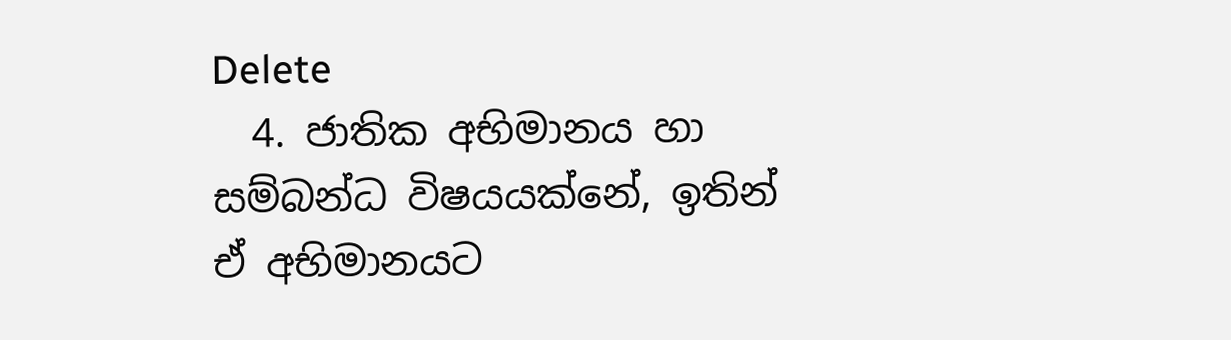Delete
  4. ජාතික අභිමානය හා සම්බන්ධ විෂයයක්නේ, ඉතින් ඒ අභිමානයට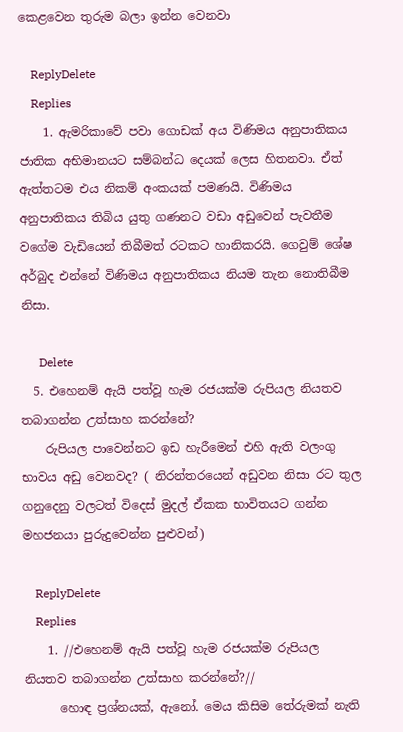කෙළවෙන තුරුම බලා ඉන්න වෙනවා

    ReplyDelete
    Replies
    1. ඇමරිකාවේ පවා ගොඩක් අය විණිමය අනුපාතිකය ජාතික අභිමානයට සම්බන්ධ දෙයක් ලෙස හිතනවා. ඒත් ඇත්තටම එය නිකම් අංකයක් පමණයි. විණිමය අනුපාතිකය තිබිය යුතු ගණනට වඩා අඩුවෙන් පැවතීම වගේම වැඩියෙන් තිබීමත් රටකට හානිකරයි. ගෙවුම් ශේෂ අර්බුද එන්නේ විණිමය අනුපාතිකය නියම තැන නොතිබීම නිසා.

      Delete
  5. එහෙනම් ඇයි පත්වූ හැම රජයක්ම රුපියල නියතව තබාගන්න උත්සාහ කරන්නේ?
    රුපියල පාවෙන්නට ඉඩ හැරීමෙන් එහි ඇති වලංගු භාවය අඩු වෙනවද? ( නිරන්තරයෙන් අඩුවන නිසා රට තුල ගනුදෙනු වලටත් විදෙස් මුදල් ඒකක භාවිතයට ගන්න මහජනයා පුරුදුවෙන්න පුළුවන්)

    ReplyDelete
    Replies
    1. //එහෙනම් ඇයි පත්වූ හැම රජයක්ම රුපියල නියතව තබාගන්න උත්සාහ කරන්නේ?//
      හොඳ ප්‍රශ්නයක්, ඇනෝ. මෙය කිසිම තේරුමක් නැති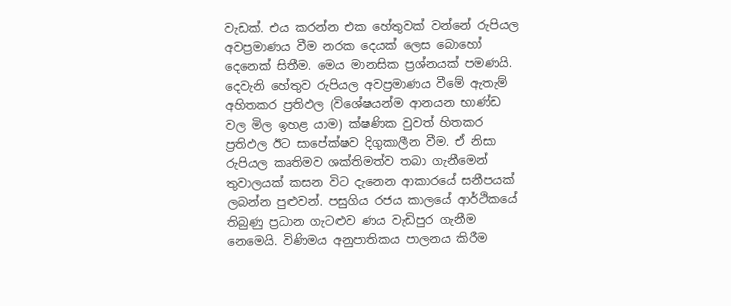වැඩක්. එය කරන්න එක හේතුවක් වන්නේ රුපියල අවප්‍රමාණය වීම නරක දෙයක් ලෙස බොහෝ දෙනෙක් සිතීම. මෙය මානසික ප්‍රශ්නයක් පමණයි. දෙවැනි හේතුව රුපියල අවප්‍රමාණය වීමේ ඇතැම් අහිතකර ප්‍රතිඵල (විශේෂයන්ම ආනයන භාණ්ඩ වල මිල ඉහළ යාම) ක්ෂණික වුවත් හිතකර ප්‍රතිඵල ඊට සාපේක්ෂව දිගුකාලීන වීම. ඒ නිසා රුපියල කෘතිමව ශක්තිමත්ව තබා ගැනීමෙන් තුවාලයක් කසන විට දැනෙන ආකාරයේ සනීපයක් ලබන්න පුළුවන්. පසුගිය රජය කාලයේ ආර්ථිකයේ තිබුණු ප්‍රධාන ගැටළුව ණය වැඩිපුර ගැනීම නෙමෙයි. විණිමය අනුපාතිකය පාලනය කිරීම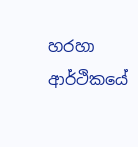හරහා ආර්ථිකයේ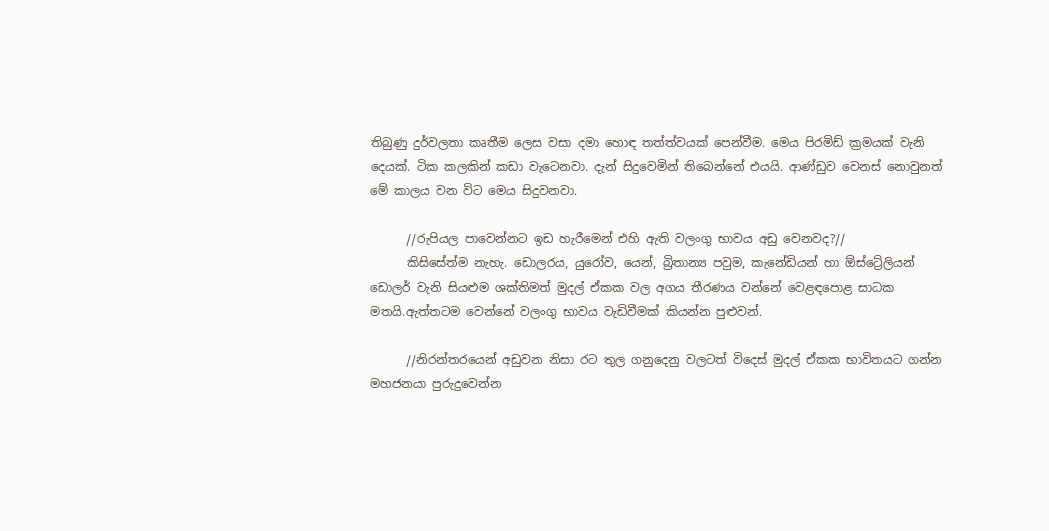තිබුණු දුර්වලතා කෘතීම ලෙස වසා දමා හොඳ තත්ත්වයක් පෙන්වීම. මෙය පිරමිඩ් ක්‍රමයක් වැනි දෙයක්. ටික කලකින් කඩා වැටෙනවා. දැන් සිදුවෙමින් තිබෙන්නේ එයයි. ආණ්ඩුව වෙනස් නොවුනත් මේ කාලය වන විට මෙය සිදුවනවා.

      //රුපියල පාවෙන්නට ඉඩ හැරීමෙන් එහි ඇති වලංගු භාවය අඩු වෙනවද?//
      කිසිසේත්ම නැහැ. ඩොලරය, යුරෝව, යෙන්, බ්‍රිතාන්‍ය පවුම, කැනේඩියන් හා ඕස්ට්‍රේලියන් ඩොලර් වැනි සියළුම ශක්තිමත් මුදල් ඒකක වල අගය තීරණය වන්නේ වෙළඳපොළ සාධක මතයි.ඇත්තටම වෙන්නේ වලංගු භාවය වැඩිවීමක් කියන්න පුළුවන්.

      //නිරන්තරයෙන් අඩුවන නිසා රට තුල ගනුදෙනු වලටත් විදෙස් මුදල් ඒකක භාවිතයට ගන්න මහජනයා පුරුදුවෙන්න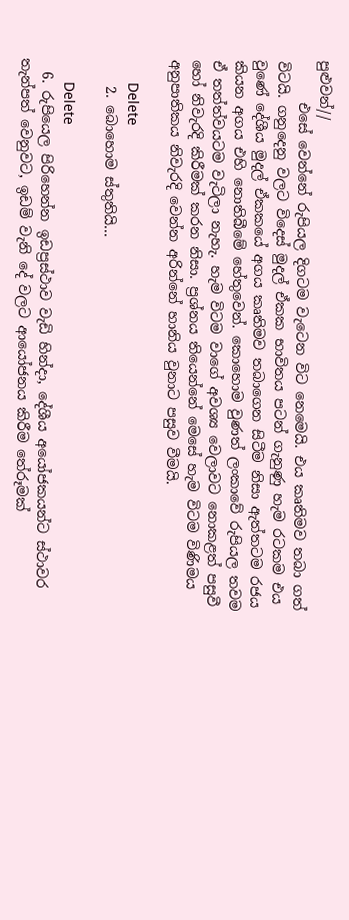පුළුවන්//
      එසේ වෙන්නේ රුපියල දිගටම වැටෙන විට නෙමෙයි. එය කෘතිමව තබා ගත් විටයි. ගනුදෙනු වලට විදෙස් මුදල් ඒකක භාවිතය පටන් ගැනුණු හැම රටකම එය වුණේ දේශීය මුදල් ඒකකයේ අගය කෘතිමව තබාගෙන සිටීම නිසා ඇත්තටම රජය කියන අගය එහි නොතිබීමේ හේතුවෙන්. කොහොම වුණත් ලංකාවේ රුපියල තවම ඒ තත්ත්වයටම වැටිලා නැහැ. හැම විටම වාගේ අවශ්‍ය වෙලාවට නොකළත් පසුවී හෝ නිවැරදි කිරීමක් කරන නිසා. ප්‍රශ්නය තියෙන්නේ මෙසේ හැම විටම විණිමය අනුපාතිකය නිවැරදි වෙන්න අරින්නේ හානිය වුනාට පසුව වීමයි.

      Delete
    2. බොහොම ස්තුතියි...

      Delete
  6. රුපියෙල පිරිහෙන්න ඉඩප්‍රස්ථාව වැඩි හින්දා, දේශීය අයෝජකයන්ට ස්ථාවර තැන්පත් වෙනුවට, ඉඩම් වැනි දේ වලට ආයෝජනය කිරීම තේරූමක්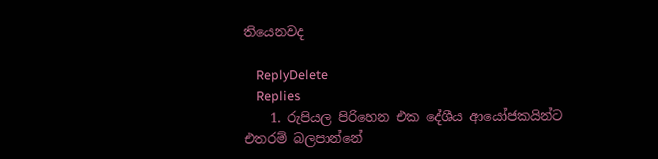තියෙනවද

    ReplyDelete
    Replies
    1. රුපියල පිරිහෙන එක දේශීය ආයෝජකයින්ට එතරම් බලපාන්නේ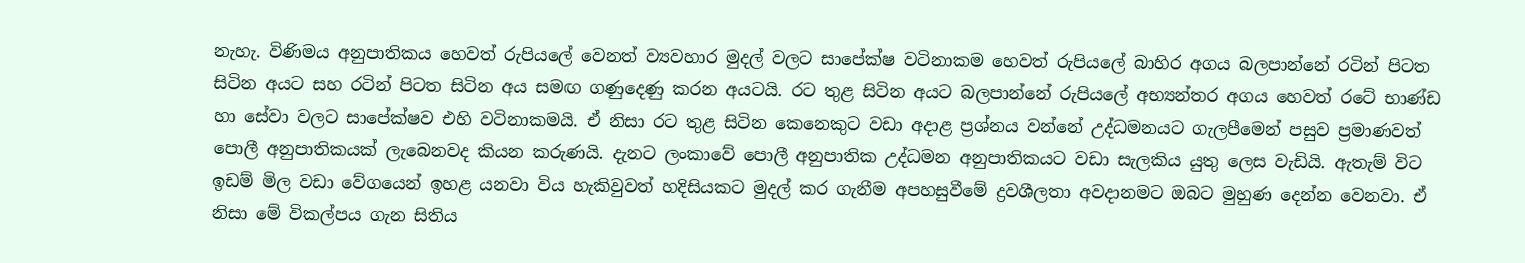නැහැ. විණිමය අනුපාතිකය හෙවත් රුපියලේ වෙනත් ව්‍යවහාර මුදල් වලට සාපේක්ෂ වටිනාකම හෙවත් රුපියලේ බාහිර අගය බලපාන්නේ රටින් පිටත සිටින අයට සහ රටින් පිටත සිටින අය සමඟ ගණුදෙණු කරන අයටයි. රට තුළ සිටින අයට බලපාන්නේ රුපියලේ අභ්‍යන්තර අගය හෙවත් රටේ භාණ්ඩ හා සේවා වලට සාපේක්ෂව එහි වටිනාකමයි. ඒ නිසා රට තුළ සිටින කෙනෙකුට වඩා අදාළ ප්‍රශ්නය වන්නේ උද්ධමනයට ගැලපීමෙන් පසුව ප්‍රමාණවත් පොලී අනුපාතිකයක් ලැබෙනවද කියන කරුණයි. දැනට ලංකාවේ පොලී අනුපාතික උද්ධමන අනුපාතිකයට වඩා සැලකිය යුතු ලෙස වැඩියි. ඇතැම් විට ඉඩම් මිල වඩා වේගයෙන් ඉහළ යනවා විය හැකිවුවත් හදිසියකට මුදල් කර ගැනීම අපහසුවීමේ ද්‍රවශීලතා අවදානමට ඔබට මුහුණ දෙන්න වෙනවා. ඒ නිසා මේ විකල්පය ගැන සිතිය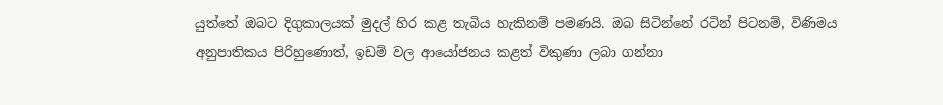යුත්තේ ඔබට දිගුකාලයක් මුදල් හිර කළ තැබිය හැකිනම් පමණයි. ඔබ සිටින්නේ රටින් පිටනම්, විණිමය අනුපාතිකය පිරිහුණොත්, ඉඩම් වල ආයෝජනය කළත් විකුණා ලබා ගන්නා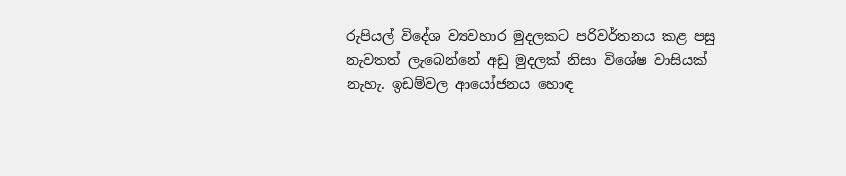රුපියල් විදේශ ව්‍යවහාර මුදලකට පරිවර්තනය කළ පසු නැවතත් ලැබෙන්නේ අඩු මුදලක් නිසා විශේෂ වාසියක් නැහැ. ඉඩම්වල ආයෝජනය හොඳ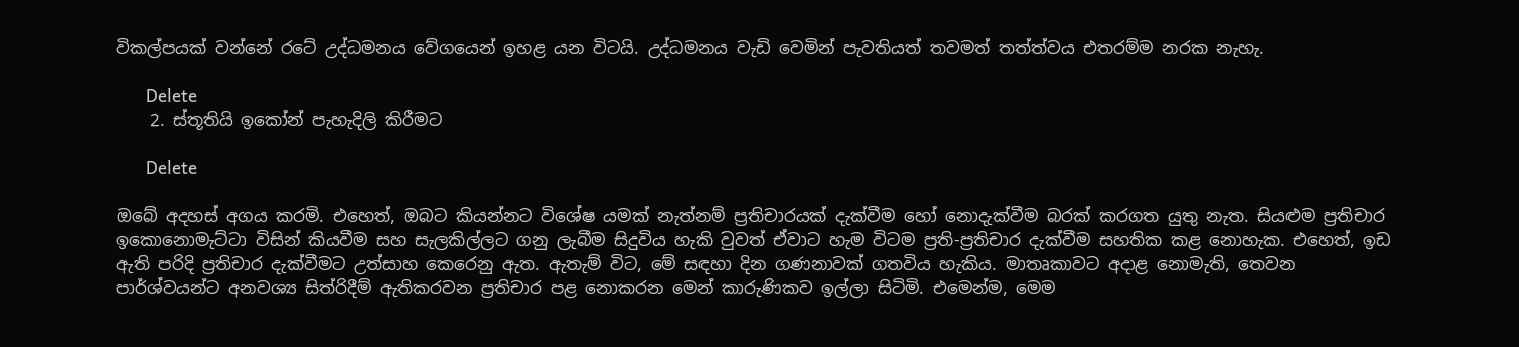විකල්පයක් වන්නේ රටේ උද්ධමනය වේගයෙන් ඉහළ යන විටයි. උද්ධමනය වැඩි වෙමින් පැවතියත් තවමත් තත්ත්වය එතරම්ම නරක නැහැ.

      Delete
    2. ස්තූතියි ඉකෝන් පැහැදිලි කිරීමට

      Delete

ඔබේ අදහස් අගය කරමි. එහෙත්, ඔබට කියන්නට විශේෂ යමක් නැත්නම් ප්‍රතිචාරයක් දැක්වීම හෝ නොදැක්වීම බරක් කරගත යුතු නැත. සියළුම ප්‍රතිචාර ඉකොනොමැට්ටා විසින් කියවීම සහ සැලකිල්ලට ගනු ලැබීම සිදුවිය හැකි වුවත් ඒවාට හැම විටම ප්‍රති-ප්‍රතිචාර දැක්වීම සහතික කළ නොහැක. එහෙත්, ඉඩ ඇති පරිදි ප්‍රතිචාර දැක්වීමට උත්සාහ කෙරෙනු ඇත. ඇතැම් විට, මේ සඳහා දින ගණනාවක් ගතවිය හැකිය. මාතෘකාවට අදාළ නොමැති, තෙවන පාර්ශ්වයන්ට අනවශ්‍ය සිත්රිදීම් ඇතිකරවන ප්‍රතිචාර පළ නොකරන මෙන් කාරුණිකව ඉල්ලා සිටිමි. එමෙන්ම, මෙම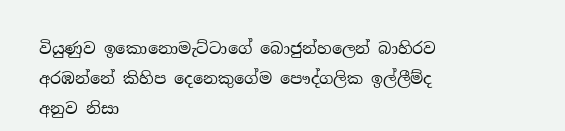වියුණුව ඉකොනොමැට්ටාගේ බොජුන්හලෙන් බාහිරව අරඹන්නේ කිහිප දෙනෙකුගේම පෞද්ගලික ඉල්ලීම්ද අනුව නිසා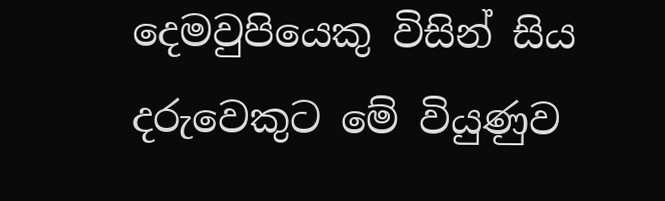දෙමවුපියෙකු විසින් සිය දරුවෙකුට මේ වියුණුව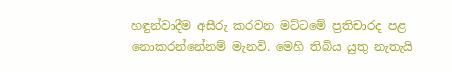හඳුන්වාදීම අසීරු කරවන මට්ටමේ ප්‍රතිචාරද පළ නොකරන්නේනම් මැනවි. මෙහි තිබිය යුතු නැතැයි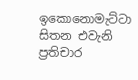ඉකොනොමැට්ටා සිතන එවැනි ප්‍රතිචාර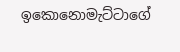ඉකොනොමැට්ටාගේ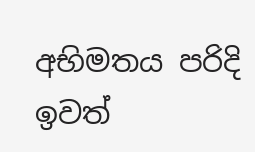අභිමතය පරිදි ඉවත්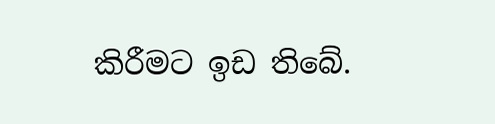කිරීමට ඉඩ තිබේ.